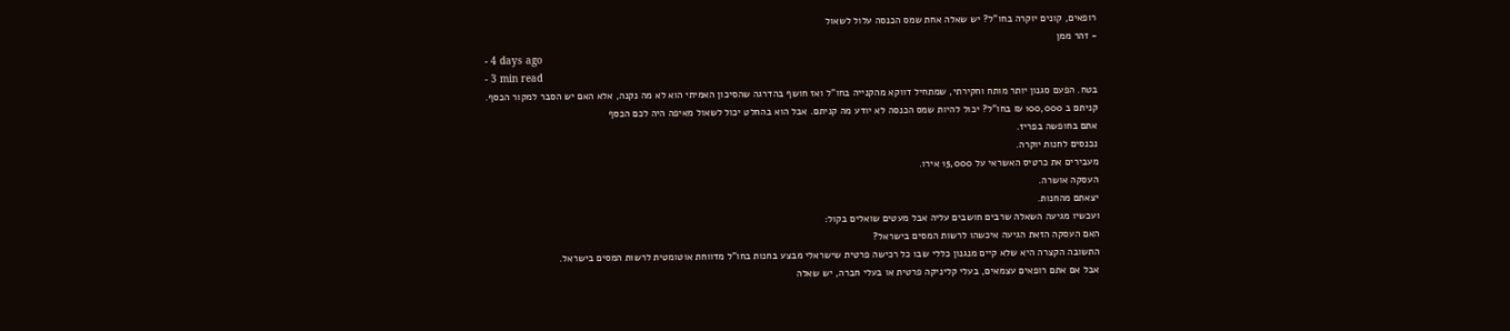רופאים, קונים יוקרה בחו"ל? יש שאלה אחת שמס הכנסה עלול לשאול
- זהר ממן
- 4 days ago
- 3 min read
בטח. הפעם סגנון יותר מותח וחקירתי, שמתחיל דווקא מהקנייה בחו"ל ואז חושף בהדרגה שהסיכון האמיתי הוא לא מה נקנה, אלא האם יש הסבר למקור הכסף.
קניתם ב 100,000 ₪ בחו"ל? יכול להיות שמס הכנסה לא יודע מה קניתם. אבל הוא בהחלט יכול לשאול מאיפה היה לכם הכסף
אתם בחופשה בפריז.
נכנסים לחנות יוקרה.
מעבירים את כרטיס האשראי על 15,000 אירו.
העסקה אושרה.
יצאתם מהחנות.
ועכשיו מגיעה השאלה שרבים חושבים עליה אבל מעטים שואלים בקול:
האם העסקה הזאת הגיעה איכשהו לרשות המסים בישראל?
התשובה הקצרה היא שלא קיים מנגנון כללי שבו כל רכישה פרטית שישראלי מבצע בחנות בחו"ל מדווחת אוטומטית לרשות המסים בישראל.
אבל אם אתם רופאים עצמאים, בעלי קליניקה פרטית או בעלי חברה, יש שאלה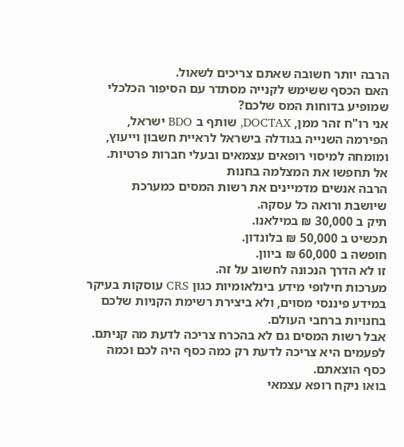הרבה יותר חשובה שאתם צריכים לשאול.
האם הכסף ששימש לקנייה מסתדר עם הסיפור הכלכלי שמופיע בדוחות המס שלכם?
אני רו"ח זהר ממן, DOCTAX, שותף ב BDO ישראל, הפירמה השנייה בגודלה בישראל לראיית חשבון וייעוץ, ומומחה למיסוי רופאים עצמאים ובעלי חברות פרטיות.
אל תחפשו את המצלמה בחנות
הרבה אנשים מדמיינים את רשות המסים כמערכת שיושבת ורואה כל עסקה.
תיק ב 30,000 ₪ במילאנו.
תכשיט ב 50,000 ₪ בלונדון.
חופשה ב 60,000 ₪ ביוון.
זו לא הדרך הנכונה לחשוב על זה.
מערכות חילופי מידע בינלאומיות כגון CRS עוסקות בעיקר במידע פיננסי מסוים, ולא ביצירת רשימת הקניות שלכם בחנויות ברחבי העולם.
אבל רשות המסים גם לא בהכרח צריכה לדעת מה קניתם.
לפעמים היא צריכה לדעת רק כמה כסף היה לכם וכמה כסף הוצאתם.
בואו ניקח רופא עצמאי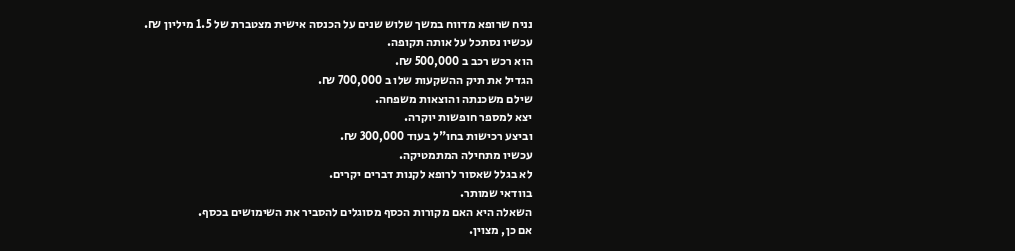נניח שרופא מדווח במשך שלוש שנים על הכנסה אישית מצטברת של 1.5 מיליון ₪.
עכשיו נסתכל על אותה תקופה.
הוא רכש רכב ב 500,000 ₪.
הגדיל את תיק ההשקעות שלו ב 700,000 ₪.
שילם משכנתה והוצאות משפחה.
יצא למספר חופשות יוקרה.
וביצע רכישות בחו"ל בעוד 300,000 ₪.
עכשיו מתחילה המתמטיקה.
לא בגלל שאסור לרופא לקנות דברים יקרים.
בוודאי שמותר.
השאלה היא האם מקורות הכסף מסוגלים להסביר את השימושים בכסף.
אם כן, מצוין.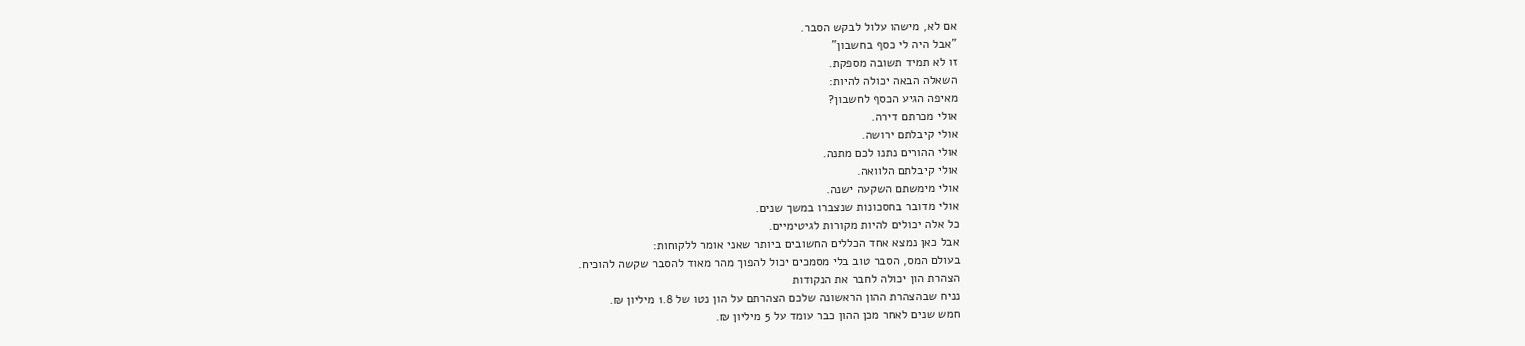אם לא, מישהו עלול לבקש הסבר.
"אבל היה לי כסף בחשבון"
זו לא תמיד תשובה מספקת.
השאלה הבאה יכולה להיות:
מאיפה הגיע הכסף לחשבון?
אולי מכרתם דירה.
אולי קיבלתם ירושה.
אולי ההורים נתנו לכם מתנה.
אולי קיבלתם הלוואה.
אולי מימשתם השקעה ישנה.
אולי מדובר בחסכונות שנצברו במשך שנים.
כל אלה יכולים להיות מקורות לגיטימיים.
אבל כאן נמצא אחד הכללים החשובים ביותר שאני אומר ללקוחות:
בעולם המס, הסבר טוב בלי מסמכים יכול להפוך מהר מאוד להסבר שקשה להוכיח.
הצהרת הון יכולה לחבר את הנקודות
נניח שבהצהרת ההון הראשונה שלכם הצהרתם על הון נטו של 1.8 מיליון ₪.
חמש שנים לאחר מכן ההון כבר עומד על 5 מיליון ₪.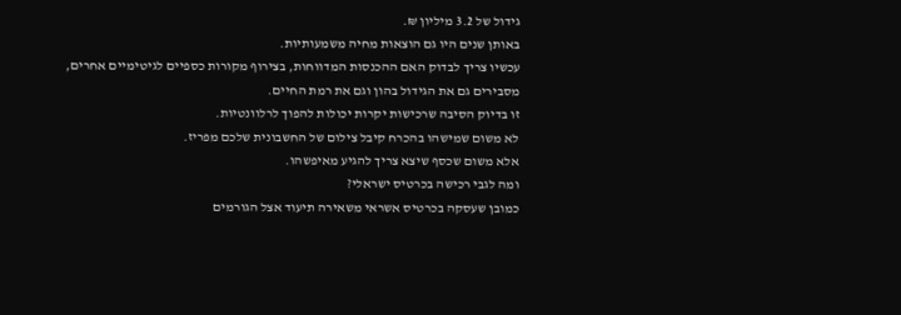גידול של 3.2 מיליון ₪.
באותן שנים היו גם הוצאות מחיה משמעותיות.
עכשיו צריך לבדוק האם ההכנסות המדווחות, בצירוף מקורות כספיים לגיטימיים אחרים, מסבירים גם את הגידול בהון וגם את רמת החיים.
זו בדיוק הסיבה שרכישות יקרות יכולות להפוך לרלוונטיות.
לא משום שמישהו בהכרח קיבל צילום של החשבונית שלכם מפריז.
אלא משום שכסף שיצא צריך להגיע מאיפשהו.
ומה לגבי רכישה בכרטיס ישראלי?
כמובן שעסקה בכרטיס אשראי משאירה תיעוד אצל הגורמים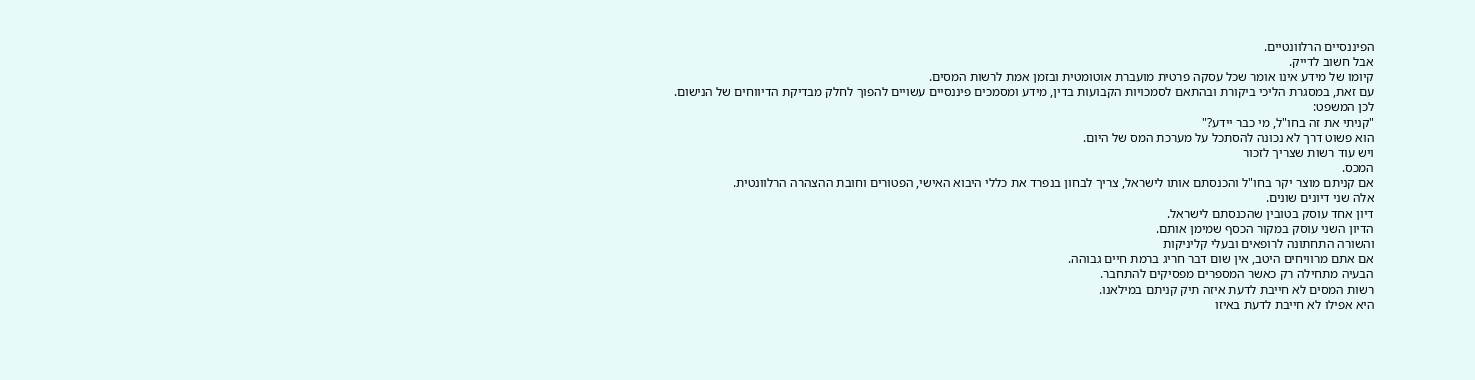הפיננסיים הרלוונטיים.
אבל חשוב לדייק.
קיומו של מידע אינו אומר שכל עסקה פרטית מועברת אוטומטית ובזמן אמת לרשות המסים.
עם זאת, במסגרת הליכי ביקורת ובהתאם לסמכויות הקבועות בדין, מידע ומסמכים פיננסיים עשויים להפוך לחלק מבדיקת הדיווחים של הנישום.
לכן המשפט:
"קניתי את זה בחו"ל, מי כבר יידע?"
הוא פשוט דרך לא נכונה להסתכל על מערכת המס של היום.
ויש עוד רשות שצריך לזכור
המכס.
אם קניתם מוצר יקר בחו"ל והכנסתם אותו לישראל, צריך לבחון בנפרד את כללי היבוא האישי, הפטורים וחובת ההצהרה הרלוונטית.
אלה שני דיונים שונים.
דיון אחד עוסק בטובין שהכנסתם לישראל.
הדיון השני עוסק במקור הכסף שמימן אותם.
והשורה התחתונה לרופאים ובעלי קליניקות
אם אתם מרוויחים היטב, אין שום דבר חריג ברמת חיים גבוהה.
הבעיה מתחילה רק כאשר המספרים מפסיקים להתחבר.
רשות המסים לא חייבת לדעת איזה תיק קניתם במילאנו.
היא אפילו לא חייבת לדעת באיזו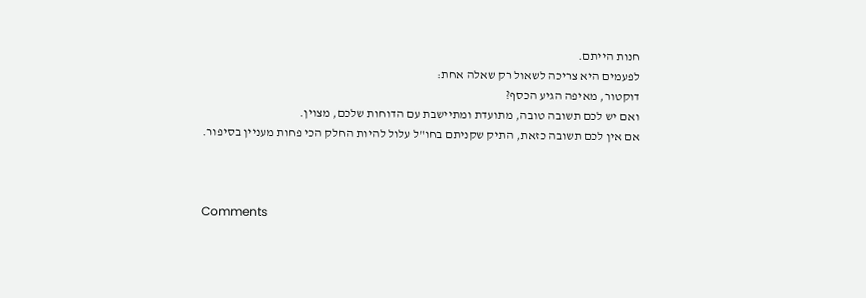חנות הייתם.
לפעמים היא צריכה לשאול רק שאלה אחת:
דוקטור, מאיפה הגיע הכסף?
ואם יש לכם תשובה טובה, מתועדת ומתיישבת עם הדוחות שלכם, מצוין.
אם אין לכם תשובה כזאת, התיק שקניתם בחו"ל עלול להיות החלק הכי פחות מעניין בסיפור.



Comments